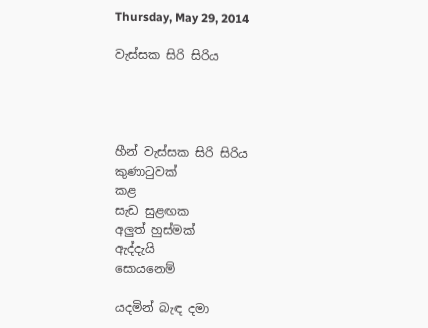Thursday, May 29, 2014

වැස්සක සිරි සිරිය




හීන් වැස්සක සිරි සිරිය
කුණාටුවක්
කළ
සැඩ සුළඟක
අලුත් හුස්මක්
ඇද්දැයි
සොයනෙම්

යදමින් බැඳ දමා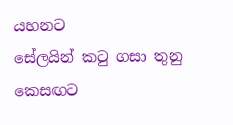යහනට
සේලයින් කටු ගසා තුනු කෙසඟට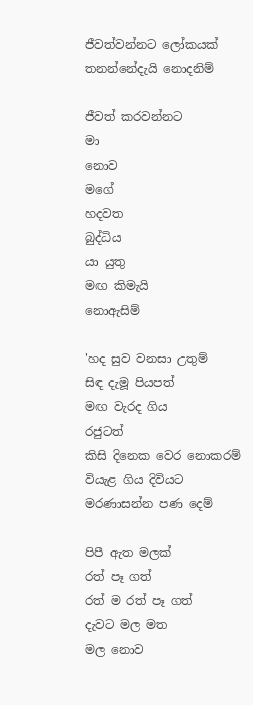ජීවත්වන්නට ලෝකයක්
තනන්නේදැයි නොදනිම්

ජීවත් කරවන්නට
මා
නොව
මගේ
හදවත
බුද්ධිය
යා යුතු
මඟ කිමැයි
නොඇසිම්

'හද සුව වනසා උතුම්
සිඳ දැමූ පියපත්
මඟ වැරද ගිය
රජුටත්
කිසි දිනෙක වෙර නොකරම්
වියැළ ගිය දිවියට
මරණාසන්න පණ දෙම්

පිපී ඇත මලක්
රත් පෑ ගත්
රත් ම රත් පෑ ගත්
දැවට මල මත
මල නොව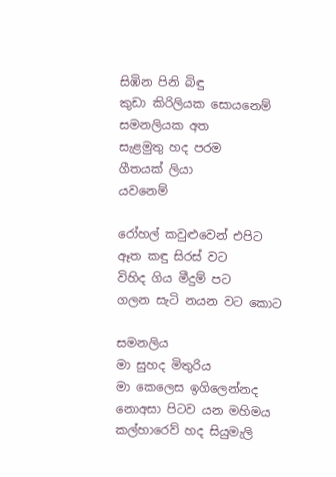සිඹින පිනි බිඳු
කුඩා කිරිලියක සොයනෙම්
සමනලියක අත
සැළමුතු හද පරම
ගීතයක් ලියා
යවනෙම්

රෝහල් කවුළුවෙන් එපිට
ඈත කඳු සිරස් වට
විහිද ගිය මීදුම් පට
ගලන සැටි නයන වට කොට

සමනලිය
මා සුහද මිතුරිය
මා කෙලෙස ඉගිලෙන්නද
නොඅසා පිටව යන මහිමය
කල්හාරෙව් හද සියුමැලි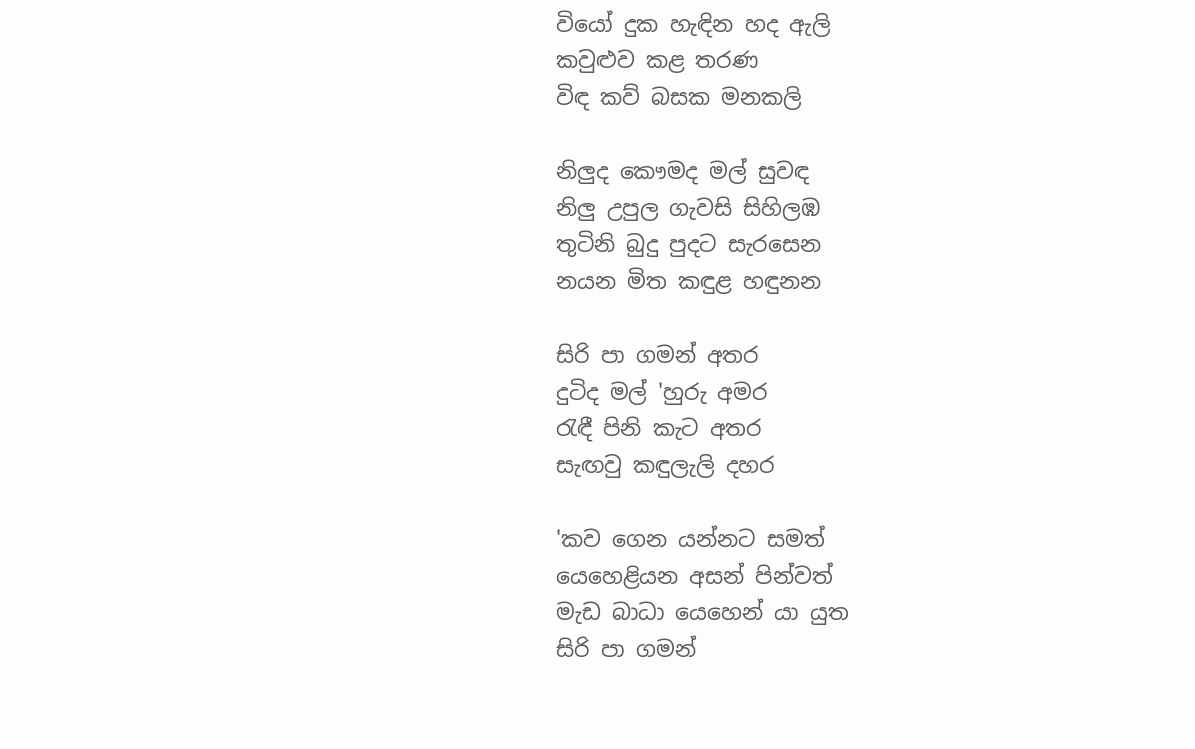වියෝ දුක හැඳින හද ඇලි
කවුළුව කළ තරණ
විඳ කව් බසක මනකලි

නිලුද කෞමද මල් සුවඳ
නිලු උපුල ගැවසි සිහිලඹ
තුටිනි බුදු පුදට සැරසෙන
නයන මිත කඳුළ හඳුනන

සිරි පා ගමන් අතර
දුටිද මල් 'හුරු අමර
රැඳී පිනි කැට අතර
සැඟවු කඳුලැලි දහර

'කව ගෙන යන්නට සමත්
යෙහෙළියන අසන් පින්වත්
මැඩ බාධා යෙහෙන් යා යුත
සිරි පා ගමන්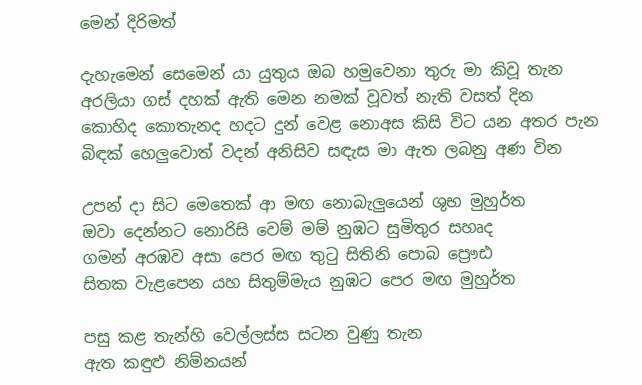මෙන් දිරිමත්

දැහැමෙන් සෙමෙන් යා යුතුය ඔබ හමුවෙනා තුරු මා කිවූ තැන
අරලියා ගස් දහක් ඇති මෙන නමක් වූවත් නැති වසත් දින
කොහිද කොතැනද හදට දුන් වෙළ නොඅස කිසි විට යන අතර පැන
බිඳක් හෙලුවොත් වදන් අනිසිව සඳැස මා ඇත ලබනු අණ වින

උපන් දා සිට මෙතෙක් ආ මඟ නොබැලුයෙන් ශුභ මුහුර්ත
ඔවා දෙන්නට නොරිසි වෙම් මම් නුඹට සුමිතුර සහෘද
ගමන් අරඹව අසා පෙර මඟ තුටු සිතිනි පොබ ප්‍රෞඪ
සිතක වැළපෙන යහ සිතුම්මැය නුඹට පෙර මඟ මුහුර්ත

පසු කළ තැන්හි වෙල්ලස්ස සටන වුණු තැන
ඇත කඳුළු නිම්නයන්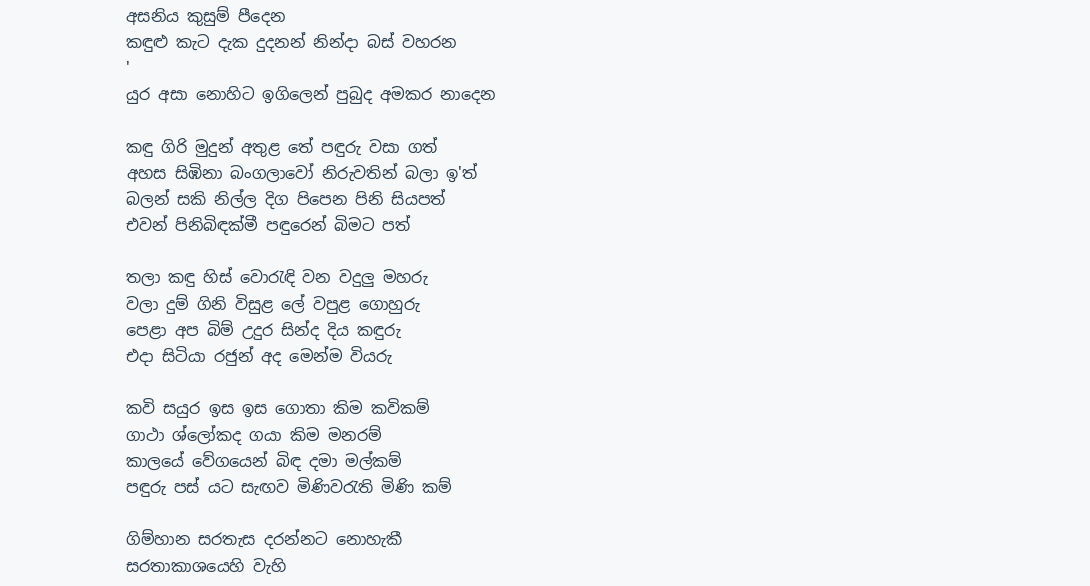අසනිය කුසුම් පීදෙන
කඳුළු කැට දැක දුදනන් නින්දා බස් වහරන
'
යුර අසා නොහිට ඉගිලෙන් පුබුද අමකර නාදෙන

කඳු ගිරි මුදුන් අතුළ තේ පඳුරු වසා ගත්
අහස සිඹිනා බංගලාවෝ නිරුවතින් බලා ඉ'ත්
බලන් සකි නිල්ල දිග පිපෙන පිනි සියපත්
එවන් පිනිබිඳක්මී පඳුරෙන් බිමට පත්

තලා කඳු හිස් වොරැඳි වන වදුලු මහරු
වලා දුම් ගිනි විසුළ ලේ වපුළ ගොහුරු
පෙළා අප බිම් උදුර සින්ද දිය කඳුරු
එදා සිටියා රජුන් අද මෙන්ම වියරු

කවි සයුර ඉස ඉස ගොතා කිම කවිකම්
ගාථා ශ්ලෝකද ගයා කිම මනරම්
කාලයේ වේගයෙන් බිඳ දමා මල්කම්
පඳුරු පස් යට සැඟව මිණිවරැති මිණි කම්

ගිම්හාන සරතැස දරන්නට නොහැකී
සරතාකාශයෙහි වැහි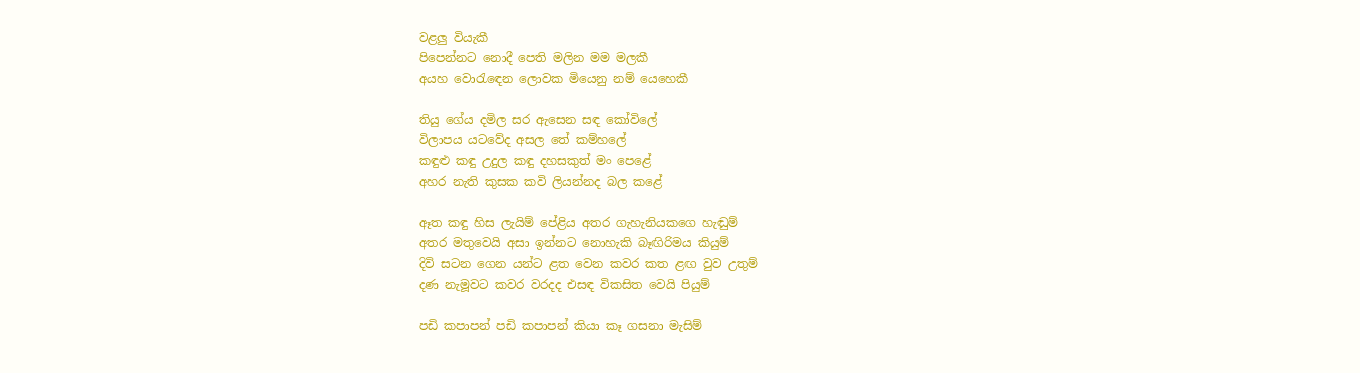වළලු වියැකී
පිපෙන්නට නොදී පෙති මලින මම මලකී
අයහ වොරැඳෙන ලොවක මියෙනු නම් යෙහෙකී

තියු ගේය දමිල සර ඇසෙන සඳ කෝවිලේ
විලාපය යටවේද අසල තේ කම්හලේ
කඳුළු කඳු උදුල කඳු දහසකුත් මං පෙළේ
අහර නැති කුසක කවි ලියන්නද බල කළේ

ඈත කඳු හිස ලැයිම් පේළිය අතර ගැහැනියකගෙ හැඬුම්
අතර මතුවෙයි අසා ඉන්නට නොහැකි බෑඟිරිමය කියුම්
දිවි සටන ගෙන යන්ට ළත වෙන කවර කත ළඟ වුව උතුම්
දණ නැමූවට කවර වරදද එසඳ විකසිත වෙයි පියුම්

පඩි කපාපන් පඩි කපාපන් කියා කෑ ගසනා මැසිම්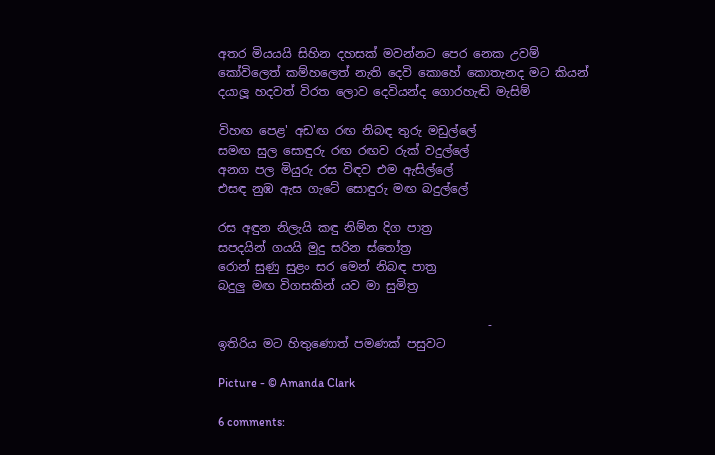අතර මියයයි සිහින දහසක් මවන්නට පෙර නෙක උවම්
කෝවිලෙත් කම්හලෙත් නැති දෙවි කොහේ කොතැනද මට කියන්
දයාලූ හදවත් විරත ලොව දෙවියන්ද ගොරහැඬි මැසිම්

විහඟ පෙළ' අඩ'ඟ රඟ නිබඳ තුරු මඩුල්ලේ
සමඟ සුල සොඳුරු රඟ රඟව රුක් වදුල්ලේ
අනග පල මියුරු රස විඳව එම ඇසිල්ලේ
එසඳ නුඹ ඇස ගැටේ සොඳුරු මඟ බදුල්ලේ

රස අඳුන නිලැයි කඳු නිම්න දිග පාත්‍ර
සපදයින් ගයයි මුදු සරින ස්තෝත්‍ර
රොන් සුණු සුළං සර මෙන් නිබඳ පාත්‍ර
බදුලු මඟ විගසකින් යව මා සුමිත්‍ර

                                             -
ඉතිරිය මට හිතුණොත් පමණක් පසුවට

Picture - © Amanda Clark

6 comments: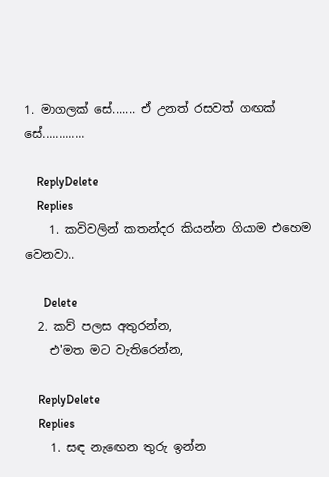1. මාගලක් සේ....... ඒ උනත් රසවත් ගඟක් සේ.............

    ReplyDelete
    Replies
    1. කවිවලින් කතන්දර කියන්න ගියාම එහෙම වෙනවා..

      Delete
  2. කව් පලස අතුරන්න,
    එ'මත මට වැතිරෙන්න,

    ReplyDelete
    Replies
    1. සඳ නැඟෙන තුරු ඉන්න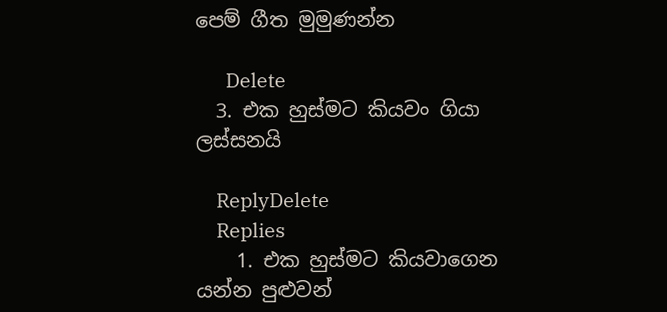පෙම් ගීත මුමුණන්න

      Delete
  3. එක හුස්මට කියවං ගියා ලස්සනයි

    ReplyDelete
    Replies
    1. එක හුස්මට කියවාගෙන යන්න පුළුවන්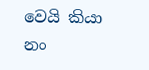වෙයි කියා නං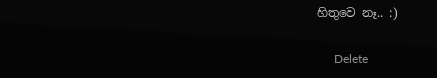හිතුවෙ නෑ.. :)

      Delete